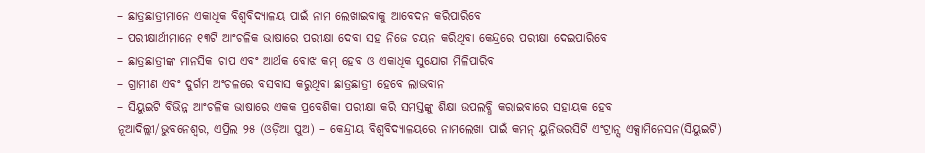– ଛାତ୍ରଛାତ୍ରୀମାନେ ଏକାଧିକ ବିଶ୍ୱବିଦ୍ୟାଳୟ ପାଇଁ ନାମ ଲେଖାଇବାକୁ ଆବେଦନ କରିପାରିବେ
– ପରୀକ୍ଷାର୍ଥୀମାନେ ୧୩ଟି ଆଂଚଳିକ ଭାଷାରେ ପରୀକ୍ଷା ଦେବା ସହ ନିଜେ ଚୟନ କରିଥିବା କେନ୍ଦ୍ରରେ ପରୀକ୍ଷା ଦେଇପାରିବେ
– ଛାତ୍ରଛାତ୍ରୀଙ୍କ ମାନସିକ ଚାପ ଏବଂ ଆର୍ଥକ ବୋଝ କମ୍ ହେବ ଓ ଏକାଧିକ ସୁଯୋଗ ମିଳିପାରିବ
– ଗ୍ରାମୀଣ ଏବଂ ଦୁର୍ଗମ ଅଂଚଳରେ ବସବାସ କରୁଥିବା ଛାତ୍ରଛାତ୍ରୀ ହେବେ ଲାଭବାନ
– ସିୟୁଇଟି ବିଭିନ୍ନ ଆଂଚଳିକ ଭାଷାରେ ଏକକ ପ୍ରବେଶିକା ପରୀକ୍ଷା କରି ସମସ୍ତଙ୍କୁ ଶିକ୍ଷା ଉପଲବ୍ଧି କରାଇବାରେ ସହାୟକ ହେବ
ନୂଆଦିଲ୍ଲୀ/ଭୁବନେଶ୍ୱର, ଏପ୍ରିଲ ୨୫ (ଓଡ଼ିଆ ପୁଅ) – କେନ୍ଦ୍ରୀୟ ବିଶ୍ୱବିଦ୍ୟାଳୟରେ ନାମଲେଖା ପାଇଁ କମନ୍ ୟୁନିଭରସିଟି ଏଂଟ୍ରାନ୍ସ ଏକ୍ସାମିନେସନ(ସିୟୁଇଟି)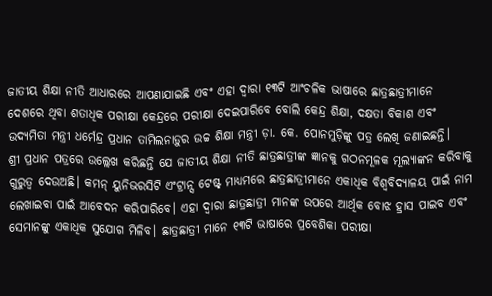ଜାତୀୟ ଶିକ୍ଷା ନୀତି ଆଧାରରେ ଆପଣାଯାଇଛି ଏବଂ ଏହା ଦ୍ୱାରା ୧୩ଟି ଆଂଚଳିକ ଭାଷାରେ ଛାତ୍ରଛାତ୍ରୀମାନେ ଦେଶରେ ଥିବା ଶତାଧିକ ପରୀକ୍ଷା କେନ୍ଦ୍ରରେ ପରୀକ୍ଷା ଦେଇପାରିବେ ବୋଲି କେନ୍ଦ୍ର ଶିକ୍ଷା, ଦକ୍ଷତା ବିକାଶ ଏବଂ ଉଦ୍ୟମିତା ମନ୍ତ୍ରୀ ଧର୍ମେନ୍ଦ୍ର ପ୍ରଧାନ ତାମିଲନାଡ଼ୁର ଉଚ୍ଚ ଶିକ୍ଷା ମନ୍ତ୍ରୀ ଡ଼ା. କେ. ପୋନମୁଡ଼ିଙ୍କୁ ପତ୍ର ଲେଖି ଜଣାଇଛନ୍ତି।
ଶ୍ରୀ ପ୍ରଧାନ ପତ୍ରରେ ଉଲ୍ଲେଖ କରିଛନ୍ତି ଯେ ଜାତୀୟ ଶିକ୍ଷା ନୀତି ଛାତ୍ରଛାତ୍ରୀଙ୍କ ଜ୍ଞାନକୁ ଗଠନମୂଳକ ମୂଲ୍ୟାଙ୍କନ କରିବାକୁ ଗୁରୁତ୍ୱ ଦେଉଅଛି। କମନ୍ ୟୁନିଭରସିଟି ଏଂଟ୍ରାନ୍ସ ଟେଷ୍ଟ୍ ମାଧ୍ୟମରେ ଛାତ୍ରଛାତ୍ରୀମାନେ ଏକାଧିକ ବିଶ୍ୱବିଦ୍ୟାଳୟ ପାଇଁ ନାମ ଲେଖାଇବା ପାଇଁ ଆବେଦନ କରିପାରିବେ। ଏହା ଦ୍ୱାରା ଛାତ୍ରଛାତ୍ରୀ ମାନଙ୍କ ଉପରେ ଆର୍ଥିକ ବୋଝ ହ୍ରାସ ପାଇବ ଏବଂ ସେମାନଙ୍କୁ ଏକାଧିକ ସୁଯୋଗ ମିଳିବ। ଛାତ୍ରଛାତ୍ରୀ ମାନେ ୧୩ଟି ଭାଷାରେ ପ୍ରବେଶିକା ପରୀକ୍ଷା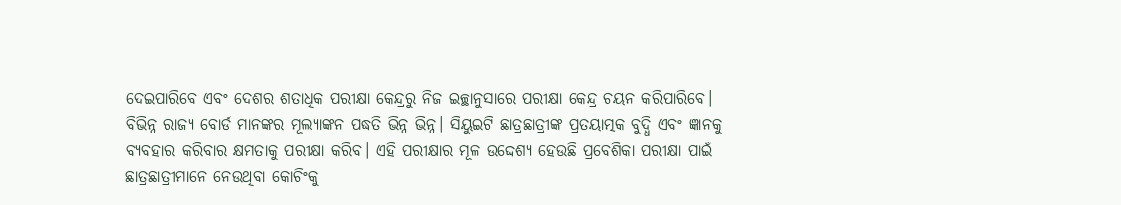ଦେଇପାରିବେ ଏବଂ ଦେଶର ଶତାଧିକ ପରୀକ୍ଷା କେନ୍ଦ୍ରରୁ ନିଜ ଇଚ୍ଛାନୁସାରେ ପରୀକ୍ଷା କେନ୍ଦ୍ର ଚୟନ କରିପାରିବେ।
ବିଭିନ୍ନ ରାଜ୍ୟ ବୋର୍ଡ ମାନଙ୍କର ମୂଲ୍ୟାଙ୍କନ ପଦ୍ଧତି ଭିନ୍ନ ଭିନ୍ନ। ସିୟୁଇଟି ଛାତ୍ରଛାତ୍ରୀଙ୍କ ପ୍ରତୟାତ୍ମକ ବୁଦ୍ଧି ଏବଂ ଜ୍ଞାନକୁ ବ୍ୟବହାର କରିବାର କ୍ଷମତାକୁ ପରୀକ୍ଷା କରିବ। ଏହି ପରୀକ୍ଷାର ମୂଳ ଉଦ୍ଦେଶ୍ୟ ହେଉଛି ପ୍ରବେଶିକା ପରୀକ୍ଷା ପାଇଁ ଛାତ୍ରଛାତ୍ରୀମାନେ ନେଉଥିବା କୋଚିଂକୁ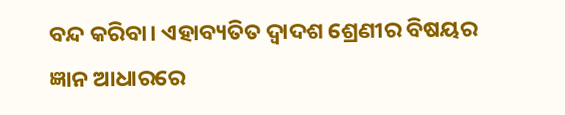ବନ୍ଦ କରିବା। ଏହାବ୍ୟତିତ ଦ୍ୱାଦଶ ଶ୍ରେଣୀର ବିଷୟର ଜ୍ଞାନ ଆଧାରରେ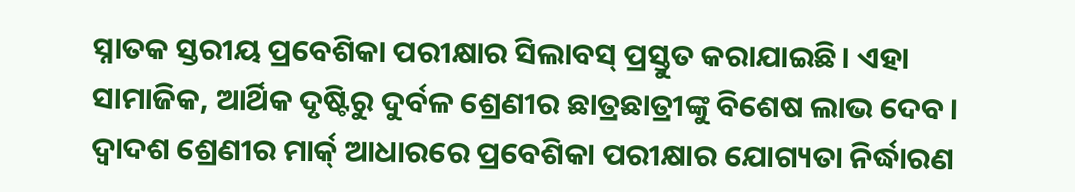ସ୍ନାତକ ସ୍ତରୀୟ ପ୍ରବେଶିକା ପରୀକ୍ଷାର ସିଲାବସ୍ ପ୍ରସ୍ତୁତ କରାଯାଇଛି। ଏହା ସାମାଜିକ, ଆର୍ଥିକ ଦୃଷ୍ଟିରୁ ଦୁର୍ବଳ ଶ୍ରେଣୀର ଛାତ୍ରଛାତ୍ରୀଙ୍କୁ ବିଶେଷ ଲାଭ ଦେବ। ଦ୍ୱାଦଶ ଶ୍ରେଣୀର ମାର୍କ୍ ଆଧାରରେ ପ୍ରବେଶିକା ପରୀକ୍ଷାର ଯୋଗ୍ୟତା ନିର୍ଦ୍ଧାରଣ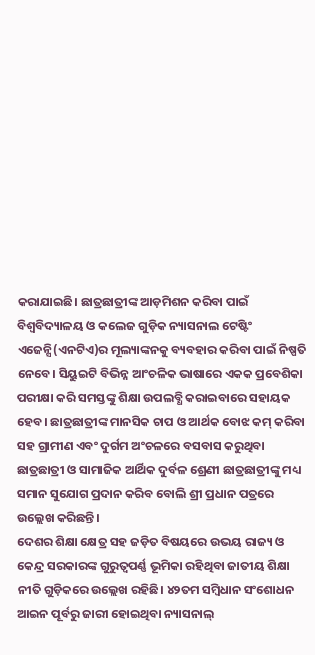କରାଯାଇଛି। ଛାତ୍ରଛାତ୍ରୀଙ୍କ ଆଡ଼ମିଶନ କରିବା ପାଇଁ ବିଶ୍ୱବିଦ୍ୟାଳୟ ଓ କଲେଜ ଗୁଡ଼ିକ ନ୍ୟାସନାଲ ଟେଷ୍ଟିଂ ଏଜେନ୍ସି(ଏନଟିଏ)ର ମୂଲ୍ୟାଙ୍କନକୁ ବ୍ୟବହାର କରିବା ପାଇଁ ନିଷ୍ପତି ନେବେ। ସିୟୁଇଟି ବିଭିନ୍ନ ଆଂଚଳିକ ଭାଷାରେ ଏକକ ପ୍ରବେଶିକା ପରୀକ୍ଷା କରି ସମସ୍ତଙ୍କୁ ଶିକ୍ଷା ଉପଲବ୍ଧି କରାଇବାରେ ସହାୟକ ହେବ। ଛାତ୍ରଛାତ୍ରୀଙ୍କ ମାନସିକ ଚାପ ଓ ଆର୍ଥକ ବୋଝ କମ୍ କରିବା ସହ ଗ୍ରାମୀଣ ଏବଂ ଦୁର୍ଗମ ଅଂଚଳରେ ବସବାସ କରୁଥିବା ଛାତ୍ରଛାତ୍ରୀ ଓ ସାମାଜିକ ଆର୍ଥିକ ଦୁର୍ବଳ ଶ୍ରେଣୀ ଛାତ୍ରଛାତ୍ରୀଙ୍କୁ ମଧ୍ୟ ସମାନ ସୁଯୋଗ ପ୍ରଦାନ କରିବ ବୋଲି ଶ୍ରୀ ପ୍ରଧାନ ପତ୍ରରେ ଉଲ୍ଲେଖ କରିଛନ୍ତି।
ଦେଶର ଶିକ୍ଷା କ୍ଷେତ୍ର ସହ ଜଡ଼ିତ ବିଷୟରେ ଉଭୟ ରାଜ୍ୟ ଓ କେନ୍ଦ୍ର ସରକାରଙ୍କ ଗୁରୁତ୍ୱପର୍ଣ୍ଣ ଭୂମିକା ରହିଥିବା ଜାତୀୟ ଶିକ୍ଷା ନୀତି ଗୁଡ଼ିକରେ ଉଲ୍ଲେଖ ରହିଛି। ୪୨ତମ ସମ୍ବିଧାନ ସଂଶୋଧନ ଆଇନ ପୂର୍ବରୁ ଜାରୀ ହୋଇଥିବା ନ୍ୟାସନାଲ୍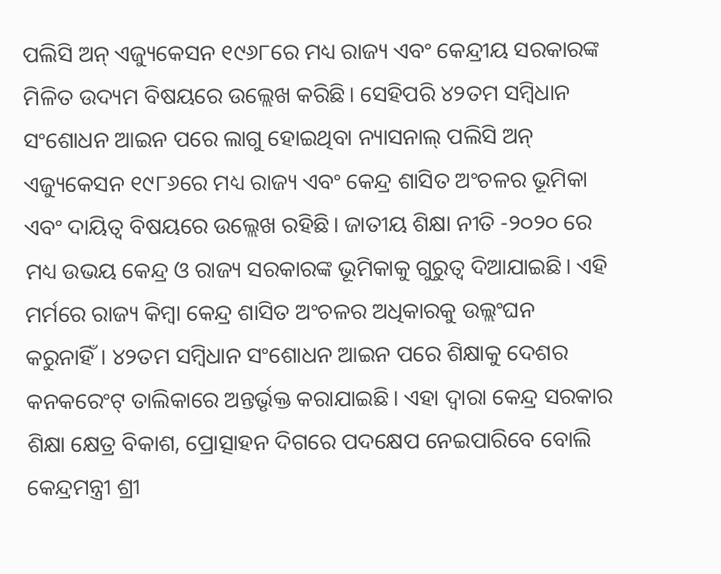ପଲିସି ଅନ୍ ଏଜ୍ୟୁକେସନ ୧୯୬୮ରେ ମଧ୍ୟ ରାଜ୍ୟ ଏବଂ କେନ୍ଦ୍ରୀୟ ସରକାରଙ୍କ ମିଳିତ ଉଦ୍ୟମ ବିଷୟରେ ଉଲ୍ଲେଖ କରିଛି। ସେହିପରି ୪୨ତମ ସମ୍ବିଧାନ ସଂଶୋଧନ ଆଇନ ପରେ ଲାଗୁ ହୋଇଥିବା ନ୍ୟାସନାଲ୍ ପଲିସି ଅନ୍ ଏଜ୍ୟୁକେସନ ୧୯୮୬ରେ ମଧ୍ୟ ରାଜ୍ୟ ଏବଂ କେନ୍ଦ୍ର ଶାସିତ ଅଂଚଳର ଭୂମିକା ଏବଂ ଦାୟିତ୍ୱ ବିଷୟରେ ଉଲ୍ଲେଖ ରହିଛି। ଜାତୀୟ ଶିକ୍ଷା ନୀତି -୨୦୨୦ ରେ ମଧ୍ୟ ଉଭୟ କେନ୍ଦ୍ର ଓ ରାଜ୍ୟ ସରକାରଙ୍କ ଭୂମିକାକୁ ଗୁରୁତ୍ୱ ଦିଆଯାଇଛି। ଏହି ମର୍ମରେ ରାଜ୍ୟ କିମ୍ବା କେନ୍ଦ୍ର ଶାସିତ ଅଂଚଳର ଅଧିକାରକୁ ଉଲ୍ଲଂଘନ କରୁନାହିଁ। ୪୨ତମ ସମ୍ବିଧାନ ସଂଶୋଧନ ଆଇନ ପରେ ଶିକ୍ଷାକୁ ଦେଶର କନକରେଂଟ୍ ତାଲିକାରେ ଅନ୍ତର୍ଭୃକ୍ତ କରାଯାଇଛି। ଏହା ଦ୍ୱାରା କେନ୍ଦ୍ର ସରକାର ଶିକ୍ଷା କ୍ଷେତ୍ର ବିକାଶ, ପ୍ରୋତ୍ସାହନ ଦିଗରେ ପଦକ୍ଷେପ ନେଇପାରିବେ ବୋଲି କେନ୍ଦ୍ରମନ୍ତ୍ରୀ ଶ୍ରୀ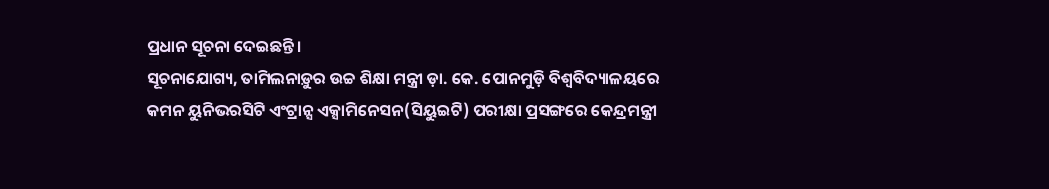ପ୍ରଧାନ ସୂଚନା ଦେଇଛନ୍ତି।
ସୂଚନାଯୋଗ୍ୟ, ତାମିଲନାଡ଼ୁର ଉଚ୍ଚ ଶିକ୍ଷା ମନ୍ତ୍ରୀ ଡ଼ା. କେ. ପୋନମୁଡ଼ି ବିଶ୍ୱବିଦ୍ୟାଳୟରେ କମନ ୟୁନିଭରସିଟି ଏଂଟ୍ରାନ୍ସ ଏକ୍ସାମିନେସନ(ସିୟୁଇଟି) ପରୀକ୍ଷା ପ୍ରସଙ୍ଗରେ କେନ୍ଦ୍ରମନ୍ତ୍ରୀ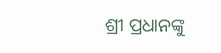ଶ୍ରୀ ପ୍ରଧାନଙ୍କୁ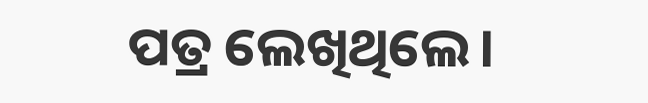ପତ୍ର ଲେଖିଥିଲେ।